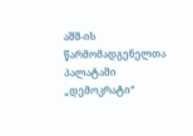აშშ-ის წარმომადგენელთა პალატაში „დემოკრატი“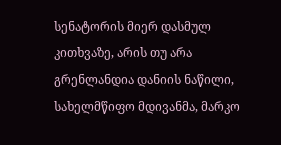სენატორის მიერ დასმულ კითხვაზე, არის თუ არა გრენლანდია დანიის ნაწილი, სახელმწიფო მდივანმა, მარკო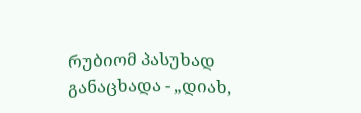რუბიომ პასუხად განაცხადა - „დიახ,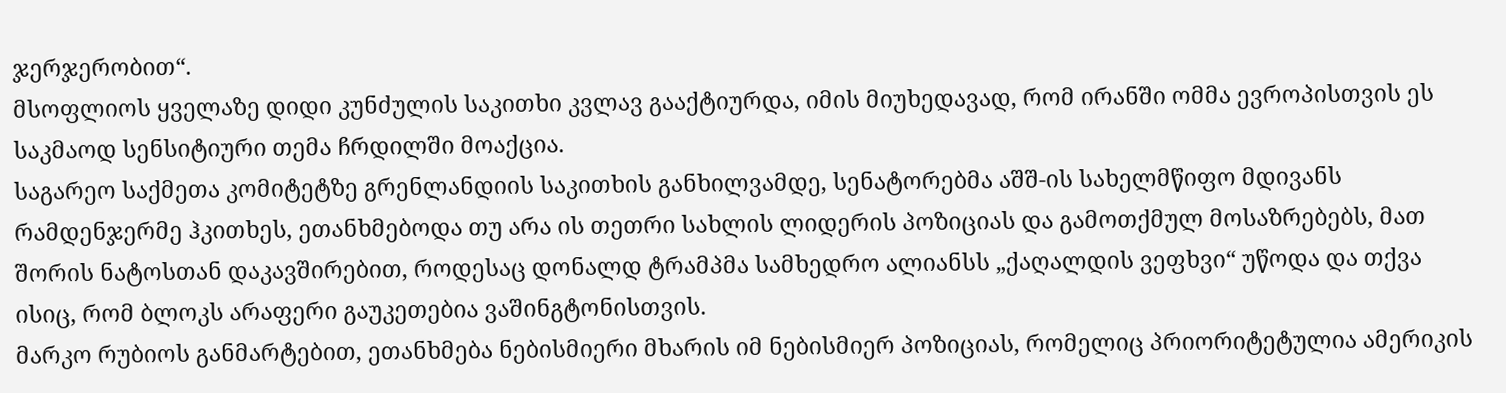ჯერჯერობით“.
მსოფლიოს ყველაზე დიდი კუნძულის საკითხი კვლავ გააქტიურდა, იმის მიუხედავად, რომ ირანში ომმა ევროპისთვის ეს საკმაოდ სენსიტიური თემა ჩრდილში მოაქცია.
საგარეო საქმეთა კომიტეტზე გრენლანდიის საკითხის განხილვამდე, სენატორებმა აშშ-ის სახელმწიფო მდივანს რამდენჯერმე ჰკითხეს, ეთანხმებოდა თუ არა ის თეთრი სახლის ლიდერის პოზიციას და გამოთქმულ მოსაზრებებს, მათ შორის ნატოსთან დაკავშირებით, როდესაც დონალდ ტრამპმა სამხედრო ალიანსს „ქაღალდის ვეფხვი“ უწოდა და თქვა ისიც, რომ ბლოკს არაფერი გაუკეთებია ვაშინგტონისთვის.
მარკო რუბიოს განმარტებით, ეთანხმება ნებისმიერი მხარის იმ ნებისმიერ პოზიციას, რომელიც პრიორიტეტულია ამერიკის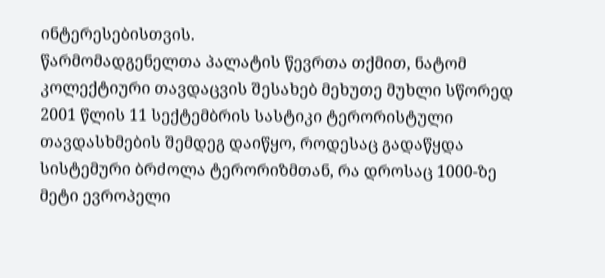ინტერესებისთვის.
წარმომადგენელთა პალატის წევრთა თქმით, ნატომ კოლექტიური თავდაცვის შესახებ მეხუთე მუხლი სწორედ 2001 წლის 11 სექტემბრის სასტიკი ტერორისტული თავდასხმების შემდეგ დაიწყო, როდესაც გადაწყდა სისტემური ბრძოლა ტერორიზმთან, რა დროსაც 1000-ზე მეტი ევროპელი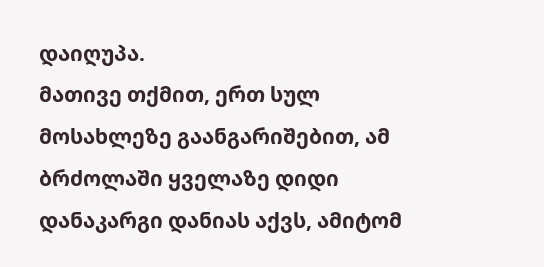დაიღუპა.
მათივე თქმით, ერთ სულ მოსახლეზე გაანგარიშებით, ამ ბრძოლაში ყველაზე დიდი დანაკარგი დანიას აქვს, ამიტომ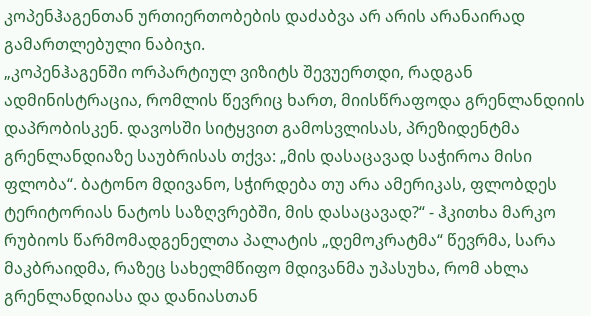კოპენჰაგენთან ურთიერთობების დაძაბვა არ არის არანაირად გამართლებული ნაბიჯი.
„კოპენჰაგენში ორპარტიულ ვიზიტს შევუერთდი, რადგან ადმინისტრაცია, რომლის წევრიც ხართ, მიისწრაფოდა გრენლანდიის დაპრობისკენ. დავოსში სიტყვით გამოსვლისას, პრეზიდენტმა გრენლანდიაზე საუბრისას თქვა: „მის დასაცავად საჭიროა მისი ფლობა“. ბატონო მდივანო, სჭირდება თუ არა ამერიკას, ფლობდეს ტერიტორიას ნატოს საზღვრებში, მის დასაცავად?“ - ჰკითხა მარკო რუბიოს წარმომადგენელთა პალატის „დემოკრატმა“ წევრმა, სარა მაკბრაიდმა, რაზეც სახელმწიფო მდივანმა უპასუხა, რომ ახლა გრენლანდიასა და დანიასთან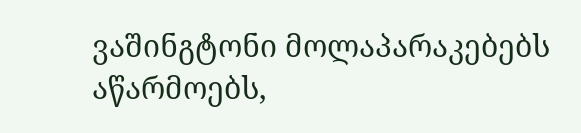ვაშინგტონი მოლაპარაკებებს აწარმოებს,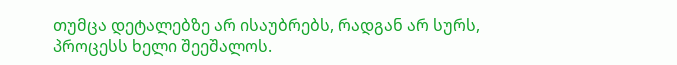თუმცა დეტალებზე არ ისაუბრებს, რადგან არ სურს, პროცესს ხელი შეეშალოს.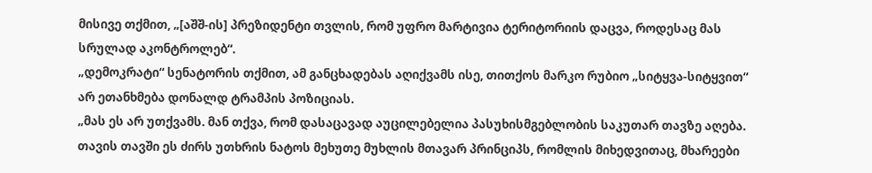მისივე თქმით, „[აშშ-ის] პრეზიდენტი თვლის, რომ უფრო მარტივია ტერიტორიის დაცვა, როდესაც მას სრულად აკონტროლებ“.
„დემოკრატი“ სენატორის თქმით, ამ განცხადებას აღიქვამს ისე, თითქოს მარკო რუბიო „სიტყვა-სიტყვით“ არ ეთანხმება დონალდ ტრამპის პოზიციას.
„მას ეს არ უთქვამს. მან თქვა, რომ დასაცავად აუცილებელია პასუხისმგებლობის საკუთარ თავზე აღება. თავის თავში ეს ძირს უთხრის ნატოს მეხუთე მუხლის მთავარ პრინციპს, რომლის მიხედვითაც, მხარეები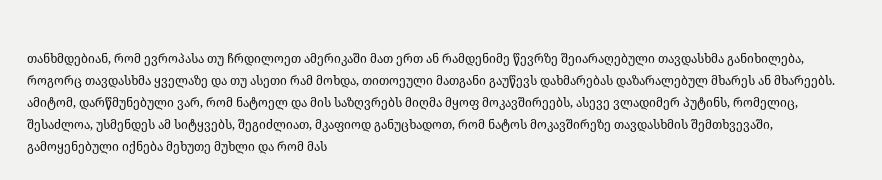თანხმდებიან, რომ ევროპასა თუ ჩრდილოეთ ამერიკაში მათ ერთ ან რამდენიმე წევრზე შეიარაღებული თავდასხმა განიხილება, როგორც თავდასხმა ყველაზე და თუ ასეთი რამ მოხდა, თითოეული მათგანი გაუწევს დახმარებას დაზარალებულ მხარეს ან მხარეებს.
ამიტომ, დარწმუნებული ვარ, რომ ნატოელ და მის საზღვრებს მიღმა მყოფ მოკავშირეებს, ასევე ვლადიმერ პუტინს, რომელიც, შესაძლოა, უსმენდეს ამ სიტყვებს, შეგიძლიათ, მკაფიოდ განუცხადოთ, რომ ნატოს მოკავშირეზე თავდასხმის შემთხვევაში, გამოყენებული იქნება მეხუთე მუხლი და რომ მას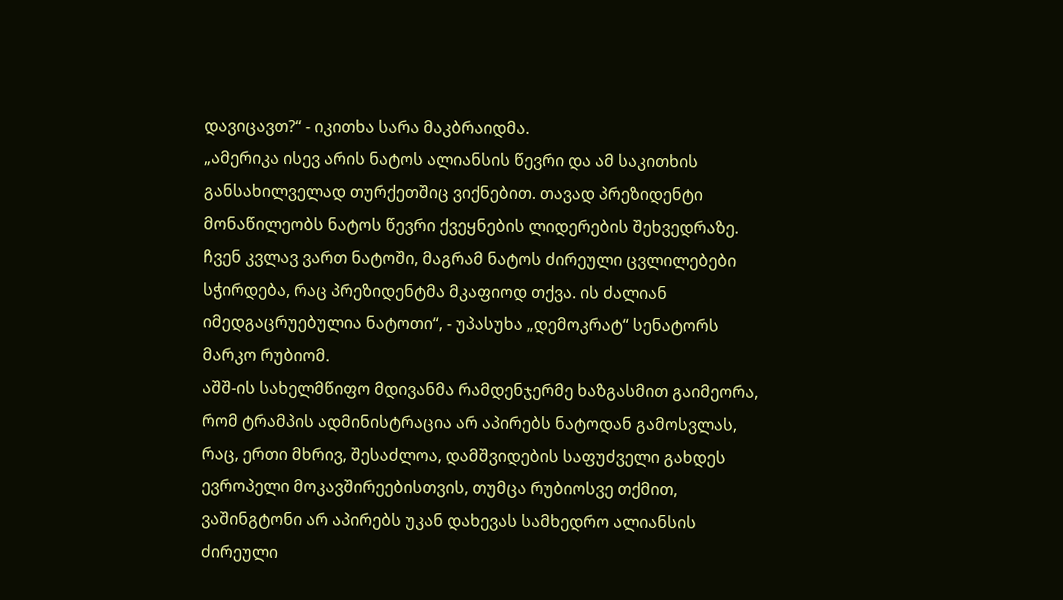დავიცავთ?“ - იკითხა სარა მაკბრაიდმა.
„ამერიკა ისევ არის ნატოს ალიანსის წევრი და ამ საკითხის განსახილველად თურქეთშიც ვიქნებით. თავად პრეზიდენტი მონაწილეობს ნატოს წევრი ქვეყნების ლიდერების შეხვედრაზე. ჩვენ კვლავ ვართ ნატოში, მაგრამ ნატოს ძირეული ცვლილებები სჭირდება, რაც პრეზიდენტმა მკაფიოდ თქვა. ის ძალიან იმედგაცრუებულია ნატოთი“, - უპასუხა „დემოკრატ“ სენატორს მარკო რუბიომ.
აშშ-ის სახელმწიფო მდივანმა რამდენჯერმე ხაზგასმით გაიმეორა, რომ ტრამპის ადმინისტრაცია არ აპირებს ნატოდან გამოსვლას, რაც, ერთი მხრივ, შესაძლოა, დამშვიდების საფუძველი გახდეს ევროპელი მოკავშირეებისთვის, თუმცა რუბიოსვე თქმით, ვაშინგტონი არ აპირებს უკან დახევას სამხედრო ალიანსის ძირეული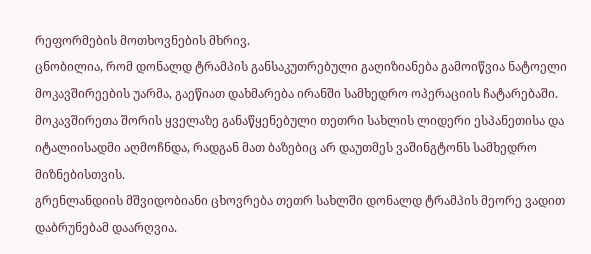რეფორმების მოთხოვნების მხრივ.
ცნობილია, რომ დონალდ ტრამპის განსაკუთრებული გაღიზიანება გამოიწვია ნატოელი მოკავშირეების უარმა, გაეწიათ დახმარება ირანში სამხედრო ოპერაციის ჩატარებაში. მოკავშირეთა შორის ყველაზე განაწყენებული თეთრი სახლის ლიდერი ესპანეთისა და იტალიისადმი აღმოჩნდა, რადგან მათ ბაზებიც არ დაუთმეს ვაშინგტონს სამხედრო მიზნებისთვის.
გრენლანდიის მშვიდობიანი ცხოვრება თეთრ სახლში დონალდ ტრამპის მეორე ვადით დაბრუნებამ დაარღვია.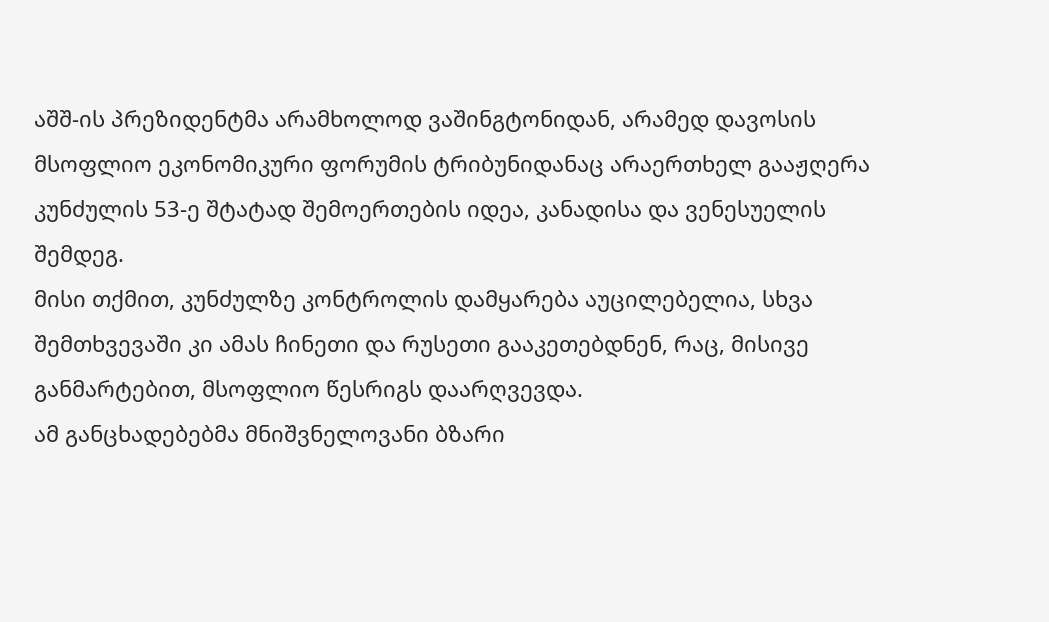აშშ-ის პრეზიდენტმა არამხოლოდ ვაშინგტონიდან, არამედ დავოსის მსოფლიო ეკონომიკური ფორუმის ტრიბუნიდანაც არაერთხელ გააჟღერა კუნძულის 53-ე შტატად შემოერთების იდეა, კანადისა და ვენესუელის შემდეგ.
მისი თქმით, კუნძულზე კონტროლის დამყარება აუცილებელია, სხვა შემთხვევაში კი ამას ჩინეთი და რუსეთი გააკეთებდნენ, რაც, მისივე განმარტებით, მსოფლიო წესრიგს დაარღვევდა.
ამ განცხადებებმა მნიშვნელოვანი ბზარი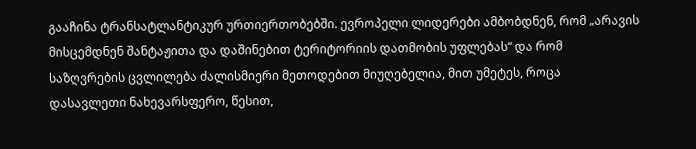გააჩინა ტრანსატლანტიკურ ურთიერთობებში. ევროპელი ლიდერები ამბობდნენ, რომ „არავის მისცემდნენ შანტაჟითა და დაშინებით ტერიტორიის დათმობის უფლებას“ და რომ საზღვრების ცვლილება ძალისმიერი მეთოდებით მიუღებელია, მით უმეტეს, როცა დასავლეთი ნახევარსფერო, წესით,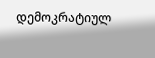დემოკრატიულ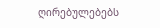ღირებულებებს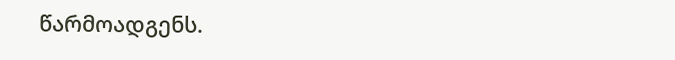წარმოადგენს.